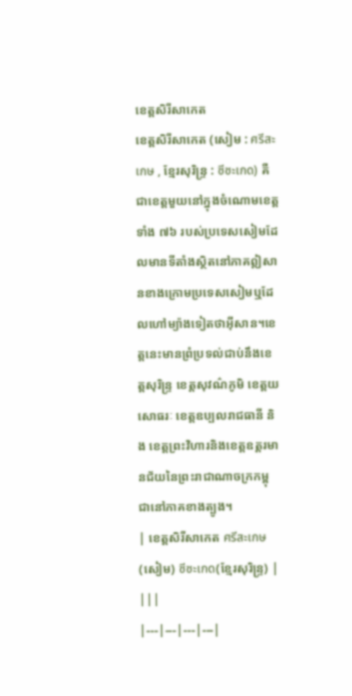ខេត្តសិរីសាកេត
ខេត្តសិរីសាកេត (សៀម : ศรีสะเกษ , ខ្មែរសុរិន្ទ្រ : ซีซะเกด) គឺជាខេត្តមួយនៅក្នុងចំណោមខេត្តទាំង ៧៦ របស់ប្រទេសសៀមដែលមានទីតាំងស្ថិតនៅភាគឦសានខាងក្រោមប្រទេសសៀមឬដែលហៅម្យ៉ាងទៀតថាអ៊ីសាន។ខេត្តនេះមានព្រំប្រទល់ជាប់នឹងខេត្តសុរិន្ទ្រ ខេត្តសុវណ៌ភូមិ ខេត្តយសោធរៈ ខេត្តឧប្បលរាជធានី និង ខេត្តព្រះវិហារនិងខេត្តឧត្តរមានជ័យនៃព្រះរាជាណាចក្រកម្ពុជានៅភាគខាងត្បូង។
| ខេត្តសិរីសាកេត ศรีสะเกษ(សៀម) ซีซะเกด(ខ្មែរសុរិន្រ្ទ) | |||
|---|---|---|---|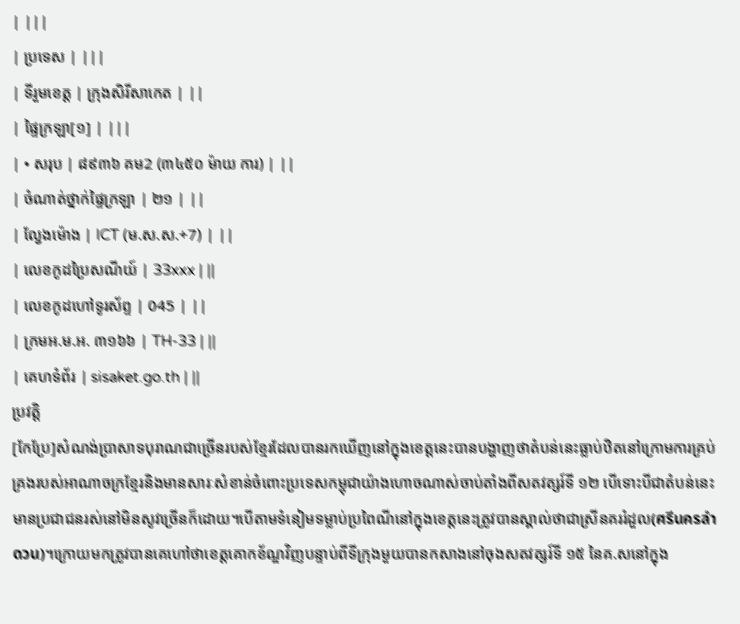| |||
| ប្រទេស | |||
| ទីរួមខេត្ត | ក្រុងសិរីសាកេត | ||
| ផ្ទៃក្រឡា[១] | |||
| • សរុប | ៨៩៣៦ គម2 (៣៤៥០ ម៉ាយ ការ) | ||
| ចំណាត់ថ្នាក់ផ្ទៃក្រឡា | ២១ | ||
| ល្វែងម៉ោង | ICT (ម.ស.ស.+7) | ||
| លេខកូដប្រៃសណីយ៍ | 33xxx | ||
| លេខកូដហៅទូរស័ព្ទ | 045 | ||
| ក្រមអ.ម.អ. ៣១៦៦ | TH-33 | ||
| គេហទំព័រ | sisaket.go.th | ||
ប្រវត្តិ
[កែប្រែ]សំណង់ប្រាសាទបុរាណជាច្រើនរបស់ខ្មែរដែលបានរកឃើញនៅក្នុងខេត្តនេះបានបង្ហាញថាតំបន់នេះធ្លាប់ឋិតនៅក្រោមការគ្រប់គ្រងរបស់អាណាចក្រខ្មែរនិងមានសារៈសំខាន់ចំពោះប្រទេសកម្ពុជាយ៉ាងហោចណាស់ចាប់តាំងពីសតវត្សរ៍ទី ១២ បើទោះបីជាតំបន់នេះមានប្រជាជនរស់នៅមិនសូវច្រើនក៏ដោយ។បើតាមទំនៀមទម្លាប់ប្រពៃណីនៅក្នុងខេត្តនេះត្រូវបានស្គាល់ថាជាស្រីនគររំដួល(ศรีนครลำดวน)។ក្រោយមកត្រូវបានគេហៅថាខេត្តគោកខ័ណ្ឌវិញបន្ទាប់ពីទីក្រុងមួយបានកសាងនៅចុងសតវត្សរ៍ទី ១៥ នៃគ.សនៅក្នុង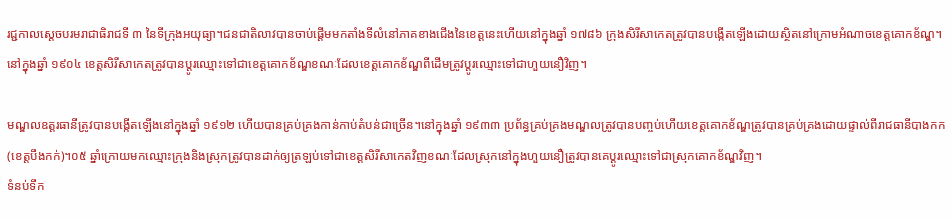រជ្ជកាលស្ដេចបរមរាជាធិរាជទី ៣ នៃទីក្រុងអយុធ្យា។ជនជាតិលាវបានចាប់ផ្ដើមមកតាំងទីលំនៅភាគខាងជើងនៃខេត្តនេះហើយនៅក្នុងឆ្នាំ ១៧៨៦ ក្រុងសិរីសាកេតត្រូវបានបង្កើតឡើងដោយស្ថិតនៅក្រោមអំណាចខេត្តគោកខ័ណ្ឌ។នៅក្នុងឆ្នាំ ១៩០៤ ខេត្តសិរីសាកេតត្រូវបានប្ដូរឈ្មោះទៅជាខេត្តគោកខ័ណ្ឌខណៈដែលខេត្តគោកខ័ណ្ឌពីដើមត្រូវប្ដូរឈ្មោះទៅជាហួយនឿវិញ។

មណ្ឌលឧត្តរធានីត្រូវបានបង្កើតឡើងនៅក្នុងឆ្នាំ ១៩១២ ហើយបានគ្រប់គ្រងកាន់កាប់តំបន់ជាច្រើន។នៅក្នុងឆ្នាំ ១៩៣៣ ប្រព័ន្ធគ្រប់គ្រងមណ្ឌលត្រូវបានបញ្ចប់ហើយខេត្តគោកខ័ណ្ឌត្រូវបានគ្រប់គ្រងដោយផ្ទាល់ពីរាជធានីបាងកក(ខេត្តបឹងកក់)។០៥ ឆ្នាំក្រោយមកឈ្មោះក្រុងនិងស្រុកត្រូវបានដាក់ឲ្យត្រឡប់ទៅជាខេត្តសិរីសាកេតវិញខណៈដែលស្រុកនៅក្នុងហួយនឿត្រូវបានគេប្ដូរឈ្មោះទៅជាស្រុកគោកខ័ណ្ឌវិញ។
ទំនប់ទឹក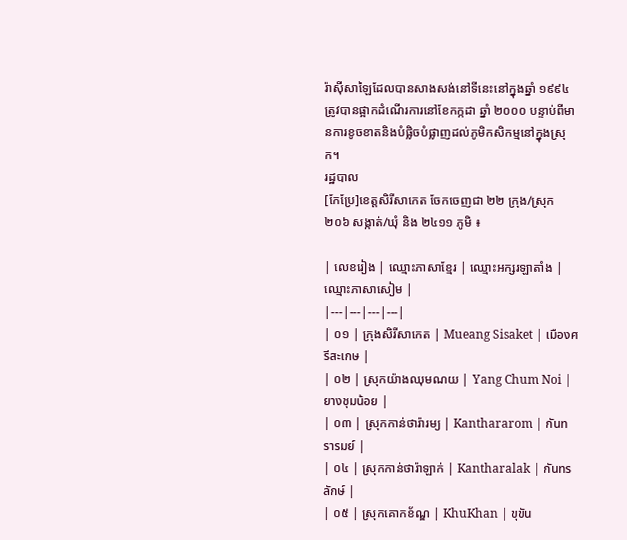រ៉ាស៊ីសាឡៃដែលបានសាងសង់នៅទីនេះនៅក្នុងឆ្នាំ ១៩៩៤ ត្រូវបានផ្អាកដំណើរការនៅខែកក្កដា ឆ្នាំ ២០០០ បន្ទាប់ពីមានការខូចខាតនិងបំផ្លិចបំផ្លាញដល់ភូមិកសិកម្មនៅក្នុងស្រុក។
រដ្ឋបាល
[កែប្រែ]ខេត្តសិរីសាកេត ចែកចេញជា ២២ ក្រុង/ស្រុក ២០៦ សង្កាត់/ឃុំ និង ២៤១១ ភូមិ ៖

| លេខរៀង | ឈ្មោះភាសាខ្មែរ | ឈ្មោះអក្សរឡាតាំង | ឈ្មោះភាសាសៀម |
|---|---|---|---|
| ០១ | ក្រុងសិរីសាកេត | Mueang Sisaket | เมืองศรีสะเกษ |
| ០២ | ស្រុកយ៉ាងឈុមណយ | Yang Chum Noi | ยางชุมน้อย |
| ០៣ | ស្រុកកាន់ថារ៉ារម្យ | Kanthararom | กันทรารมย์ |
| ០៤ | ស្រុកកាន់ថារ៉ាឡាក់ | Kantharalak | กันทรลักษ์ |
| ០៥ | ស្រុកគោកខ័ណ្ឌ | KhuKhan | ขุขัน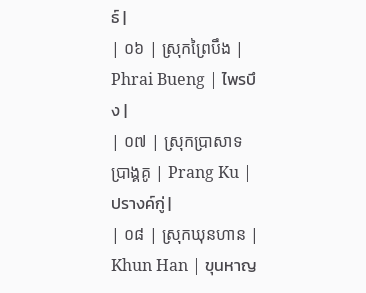ธ์ |
| ០៦ | ស្រុកព្រៃបឹង | Phrai Bueng | ไพรบึง |
| ០៧ | ស្រុកប្រាសាទប្រាង្គគូ | Prang Ku | ปรางค์กู่ |
| ០៨ | ស្រុកឃុនហាន | Khun Han | ขุนหาญ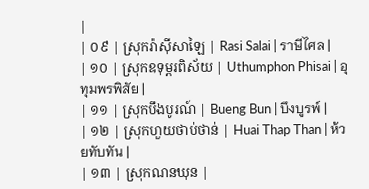|
| ០៩ | ស្រុករ៉ាស៊ីសាឡៃ | Rasi Salai | ราษีไศล |
| ១០ | ស្រុកឧទុម្ពរពិស័យ | Uthumphon Phisai | อุทุมพรพิสัย |
| ១១ | ស្រុកបឹងបូរណ៍ | Bueng Bun | บึงบูรพ์ |
| ១២ | ស្រុកហួយថាប់ថាន់ | Huai Thap Than | ห้วยทับทัน |
| ១៣ | ស្រុកណនឃុន |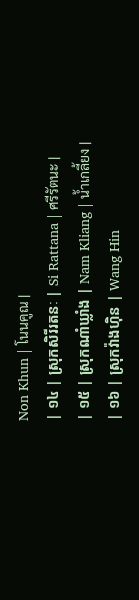Non Khun | โนนคูณ |
| ១៤ | ស្រុកសិរីរតនៈ | Si Rattana | ศรีรัตนะ |
| ១៥ | ស្រុកណាំឃ្លាំង | Nam Kliang | น้ำเกลี้ยง |
| ១៦ | ស្រុកវ៉ាងហ៊ិន | Wang Hin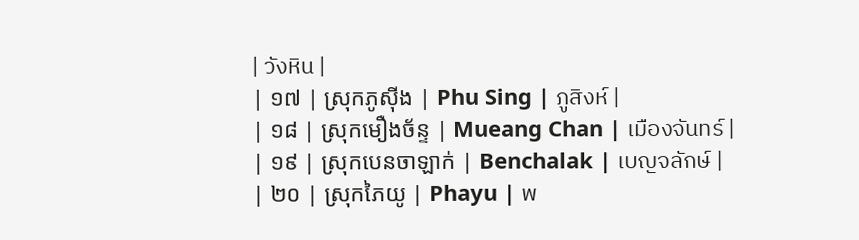| วังหิน |
| ១៧ | ស្រុកភូស៊ីង | Phu Sing | ภูสิงห์ |
| ១៨ | ស្រុកមឿងច័ន្ទ | Mueang Chan | เมืองจันทร์ |
| ១៩ | ស្រុកបេនចាឡាក់ | Benchalak | เบญจลักษ์ |
| ២០ | ស្រុកភៃយូ | Phayu | พ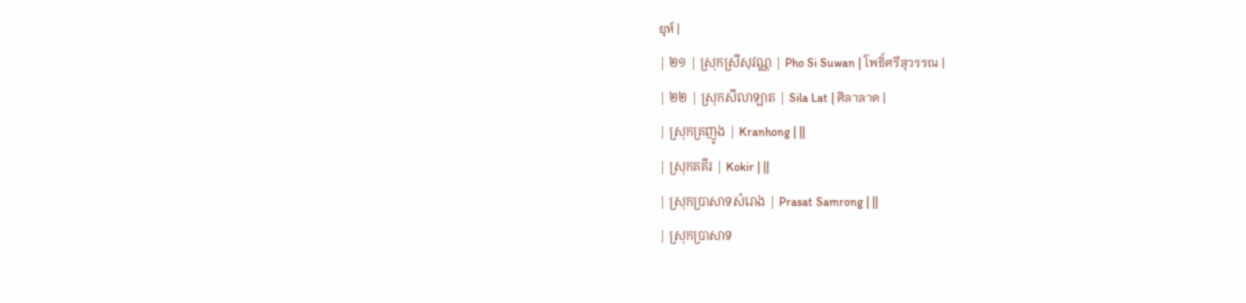ยุห์ |
| ២១ | ស្រុកស្រីសុវណ្ណ | Pho Si Suwan | โพธิ์ศรีสุวรรณ |
| ២២ | ស្រុកសីលាឡាត | Sila Lat | ศิลาลาด |
| ស្រុកគ្រញូង | Kranhong | ||
| ស្រុកគគីរ | Kokir | ||
| ស្រុកប្រាសាទសំរោង | Prasat Samrong | ||
| ស្រុកប្រាសាទ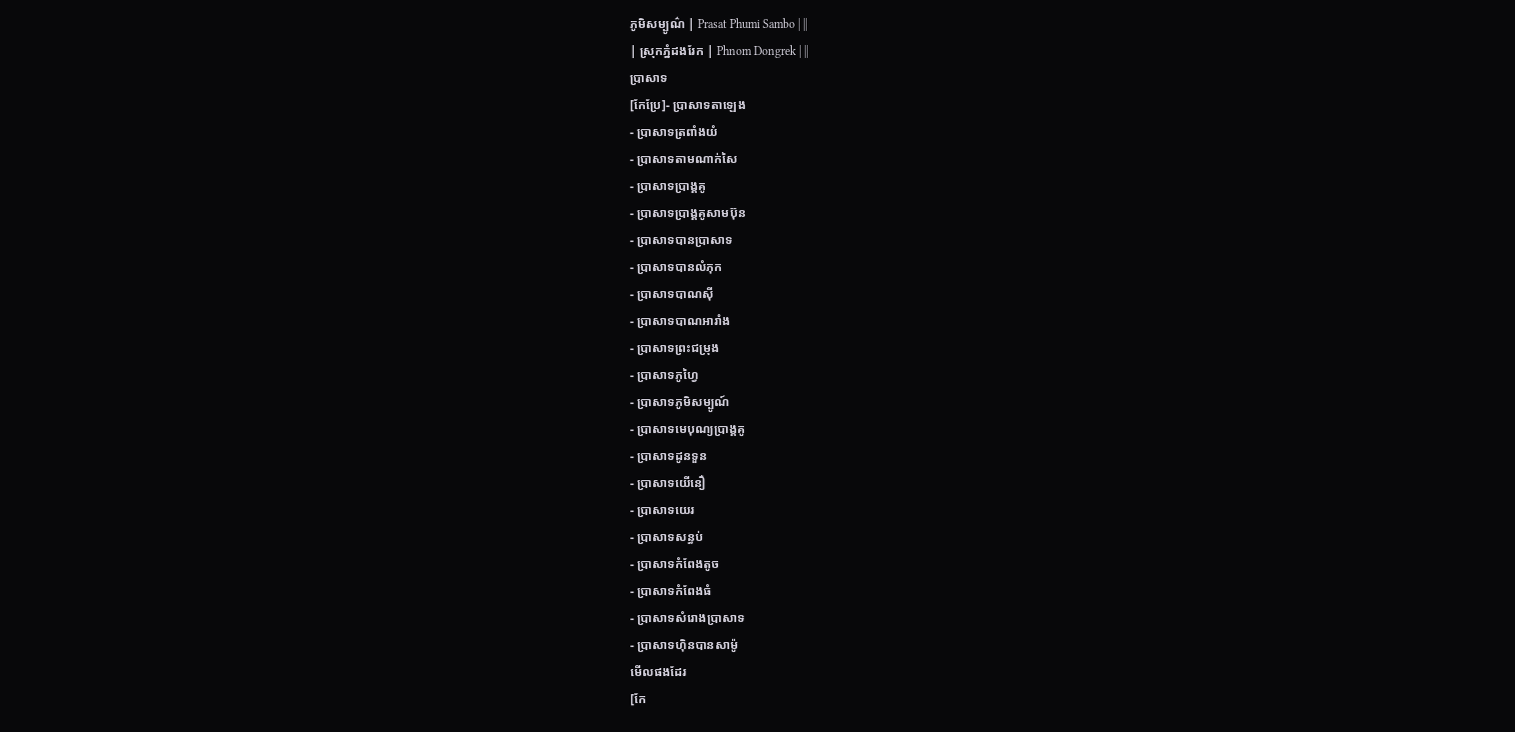ភូមិសម្បូណ៌ | Prasat Phumi Sambo | ||
| ស្រុកភ្នំដងរែក | Phnom Dongrek | ||
ប្រាសាទ
[កែប្រែ]- ប្រាសាទតាឡេង
- ប្រាសាទត្រពាំងយំ
- ប្រាសាទតាមណាក់សៃ
- ប្រាសាទប្រាង្គគូ
- ប្រាសាទប្រាង្គគូសាមប៊ុន
- ប្រាសាទបានប្រាសាទ
- ប្រាសាទបានលំភុក
- ប្រាសាទបាណស៊ី
- ប្រាសាទបាណអារាំង
- ប្រាសាទព្រះជម្រុង
- ប្រាសាទភូហ្វៃ
- ប្រាសាទភូមិសម្បូណ៍
- ប្រាសាទមេបុណ្យប្រាង្គគូ
- ប្រាសាទដូនទួន
- ប្រាសាទយើនឿ
- ប្រាសាទយេរ
- ប្រាសាទសន្ធប់
- ប្រាសាទកំពែងតូច
- ប្រាសាទកំពែងធំ
- ប្រាសាទសំរោងប្រាសាទ
- ប្រាសាទហ៊ិនបានសាម៉ូ
មើលផងដែរ
[កែ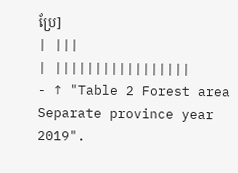ប្រែ]
| |||
| |||||||||||||||||
- ↑ "Table 2 Forest area Separate province year 2019".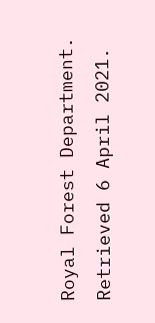Royal Forest Department. Retrieved 6 April 2021.